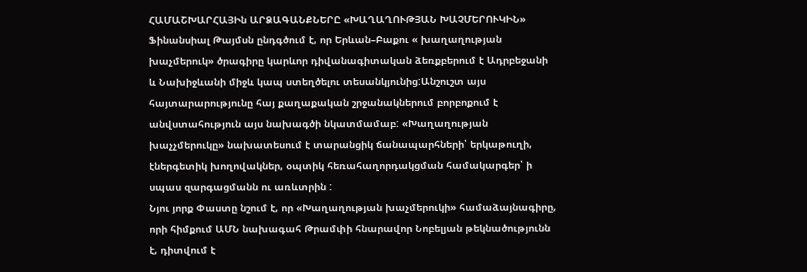ՀԱՄԱՇԽԱՐՀԱՅԻն ԱՐՁԱԳԱՆՔՆԵՐԸ «ԽԱՂԱՂՈՒԹՅԱՆ ԽԱՉՄԵՐՈՒԿԻՆ»
Ֆինանսիալ Թայմսն ընդգծում է, որ Երևան–Բաքու « խաղաղության խաչմերուկ» ծրագիրը կարևոր դիվանագիտական ձեռքբերում է Ադրբեջանի և Նախիջևանի միջև կապ ստեղծելու տեսանկյունից:Անշուշտ այս հայտարարությունը հայ քաղաքական շրջանակներում բորբոքում է անվստահություն այս նախագծի նկատմամաբ: «Խաղաղության խաչչմերուկը» նախատեսում է տարանցիկ ճանապարհների՝ երկաթուղի, էներգետիկ խողովակներ, օպտիկ հեռահաղորդակցման համակարգեր՝ ի սպաս զարգացմանն ու առևտրին :
Նյու յորք Փաստը նշում է, որ «Խաղաղության խաչմերուկի» համաձայնագիրը, որի հիմքում ԱՄՆ նախագահ Թրամփի հնարավոր Նոբելյան թեկնածությունն է, դիտվում է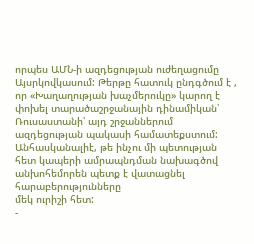որպես ԱՄՆ-ի ազդեցության ուժեղացումը Այսրկովկասում: Թերթը հատուկ ընդգծում է , որ «Խաղաղության խաչմերուկը» կարող է փոխել տարածաշրջանային դինամիկան՝ Ռուսաստանի՝ այդ շրջաններում ազդեցության պակասի համատեքստում:
Անհասկանալիէ, թե ինչու մի պետության
հետ կապերի ամրապնդման նախագծով անխոհեմորեն պետք է վատացնել հարաբերությունները
մեկ ուրիշի հետ:
-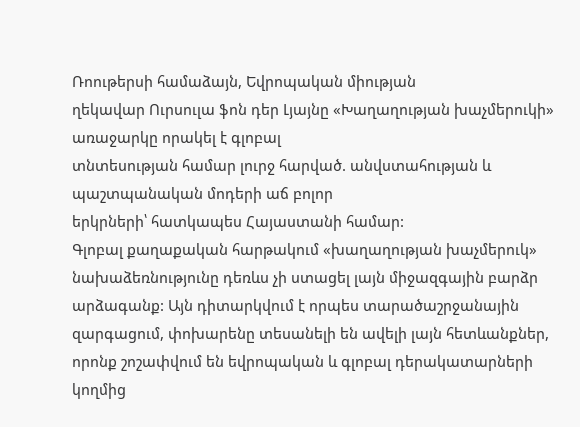Ռոութերսի համաձայն, Եվրոպական միության
ղեկավար Ուրսուլա ֆոն դեր Լյայնը «Խաղաղության խաչմերուկի» առաջարկը որակել է գլոբալ
տնտեսության համար լուրջ հարված. անվստահության և պաշտպանական մոդերի աճ բոլոր
երկրների՝ հատկապես Հայաստանի համար:
Գլոբալ քաղաքական հարթակում «խաղաղության խաչմերուկ» նախաձեռնությունը դեռևս չի ստացել լայն միջազգային բարձր արձագանք: Այն դիտարկվում է որպես տարածաշրջանային զարգացում, փոխարենը տեսանելի են ավելի լայն հետևանքներ, որոնք շոշափվում են եվրոպական և գլոբալ դերակատարների կողմից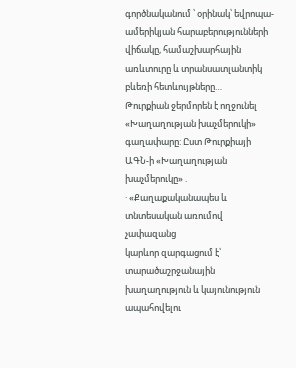գործնականում ՝ օրինակ՝ եվրոպա-ամերիկյան հարաբերությունների վիճակը, համաշխարհային առևտուրը և տրանսատլանտիկ բևեռի հետևույթները…
Թուրքիան ջերմորեն է ողջունել «Խաղաղության խաչմերուկի» գաղափարը: Ըստ Թուրքիայի ԱԳՆ-ի «Խաղաղության խաչմերուկը» .
· «Քաղաքականապես և տնտեսական առումով չափազանց
կարևոր զարգացում է՝ տարածաշրջանային խաղաղություն և կայունություն ապահովելու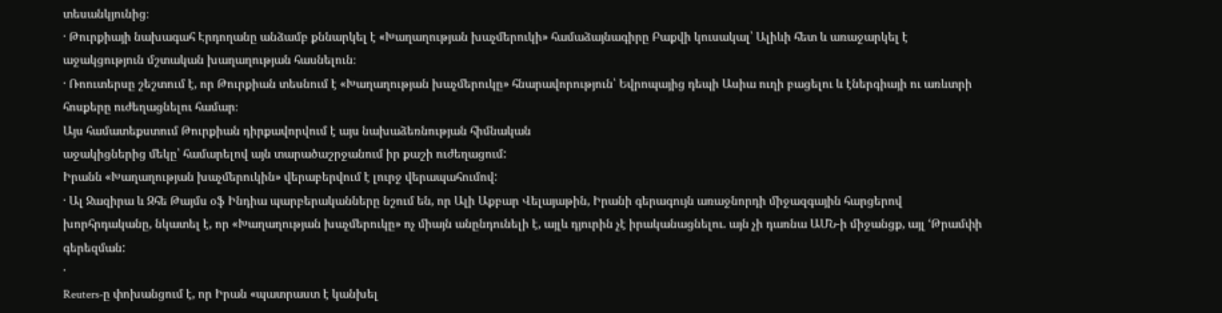տեսանկյունից։
· Թուրքիայի նախագահ Էրդողանը անձամբ քննարկել է «Խաղաղության խաչմերուկի» համաձայնագիրը Բաքվի կուսակալ՝ Ալիևի հետ և առաջարկել է աջակցություն մշտական խաղաղության հասնելուն։
· Ռոուտերսը շեշտում է, որ Թուրքիան տեսնում է «Խաղաղության խաչմերուկը» հնարավորություն՝ Եվրոպայից դեպի Ասիա ուղի բացելու և էներգիայի ու առևտրի հոսքերը ուժեղացնելու համար։
Այս համատեքստում Թուրքիան դիրքավորվում է այս նախաձեռնության հիմնական
աջակիցներից մեկը՝ համարելով այն տարածաշրջանում իր քաշի ուժեղացում:
Իրանն «Խաղաղության խաչմերուկին» վերաբերվում է լուրջ վերապահումով:
· Ալ Ջազիրա և Զհե Թայմս օֆ Ինդիա պարբերականները նշում են, որ Ալի Աքբար Վելայաթին, Իրանի գերագույն առաջնորդի միջազգային հարցերով խորհրդականը, նկատել է, որ «Խաղաղության խաչմերուկը» ոչ միայն անընդունելի է, այլև դյուրին չէ իրականացնելու. այն չի դառնա ԱՄՆ-ի միջանցք, այլ ‘Թրամփի գերեզման:
·
Reuters-ը փոխանցում է, որ Իրան «պատրաստ է կանխել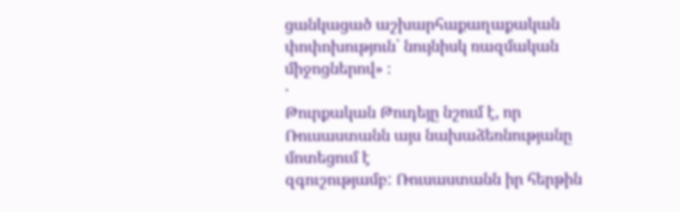ցանկացած աշխարհաքաղաքական փոփոխություն՝ նույնիսկ ռազմական միջոցներով» ։
·
Թուրքական Թուդեյը նշում է, որ Ռուսաստանն այս նախաձեռնությանը մոտեցում է
զգուշությամբ: Ռուսաստանն իր հերթին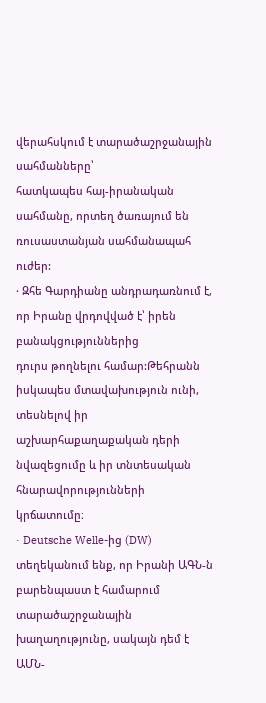վերահսկում է տարածաշրջանային սահմանները՝
հատկապես հայ-իրանական սահմանը, որտեղ ծառայում են ռուսաստանյան սահմանապահ ուժեր:
· Զհե Գարդիանը անդրադառնում է, որ Իրանը վրդովված է՝ իրեն բանակցություններից
դուրս թողնելու համար:Թեհրանն իսկապես մտավախություն ունի, տեսնելով իր
աշխարհաքաղաքական դերի նվազեցումը և իր տնտեսական հնարավորությունների կրճատումը։
· Deutsche Welle-ից (DW) տեղեկանում ենք, որ Իրանի ԱԳՆ-ն բարենպաստ է համարում տարածաշրջանային խաղաղությունը, սակայն դեմ է ԱՄՆ-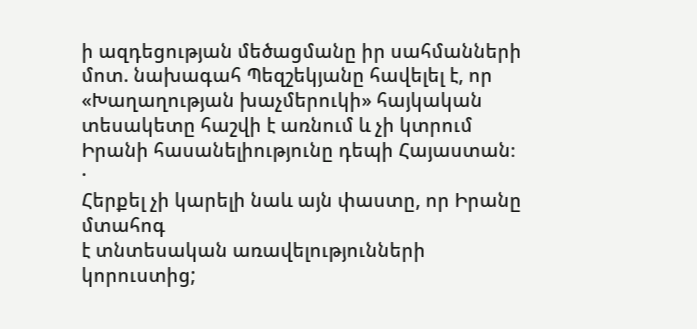ի ազդեցության մեծացմանը իր սահմանների մոտ. նախագահ Պեզշեկյանը հավելել է, որ «Խաղաղության խաչմերուկի» հայկական տեսակետը հաշվի է առնում և չի կտրում Իրանի հասանելիությունը դեպի Հայաստան։
·
Հերքել չի կարելի նաև այն փաստը, որ Իրանը մտահոգ
է տնտեսական առավելությունների կորուստից;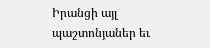Իրանցի այլ պաշտոնյաներ եւ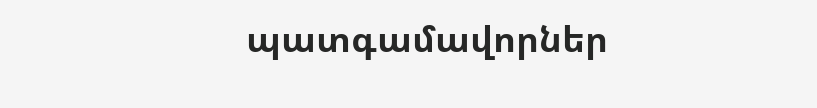պատգամավորներ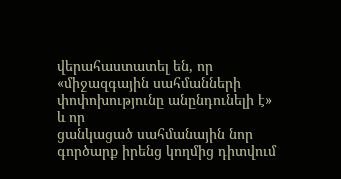վերահաստատել են, որ «միջազգային սահմանների փոփոխությունը անընդունելի է» և որ
ցանկացած սահմանային նոր գործարք իրենց կողմից դիտվում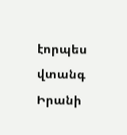էորպես վտանգ Իրանի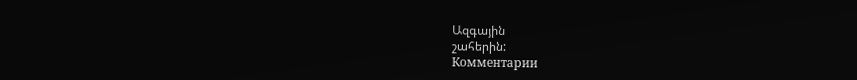Ազգային
շահերին:
Комментарии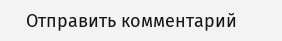Отправить комментарий